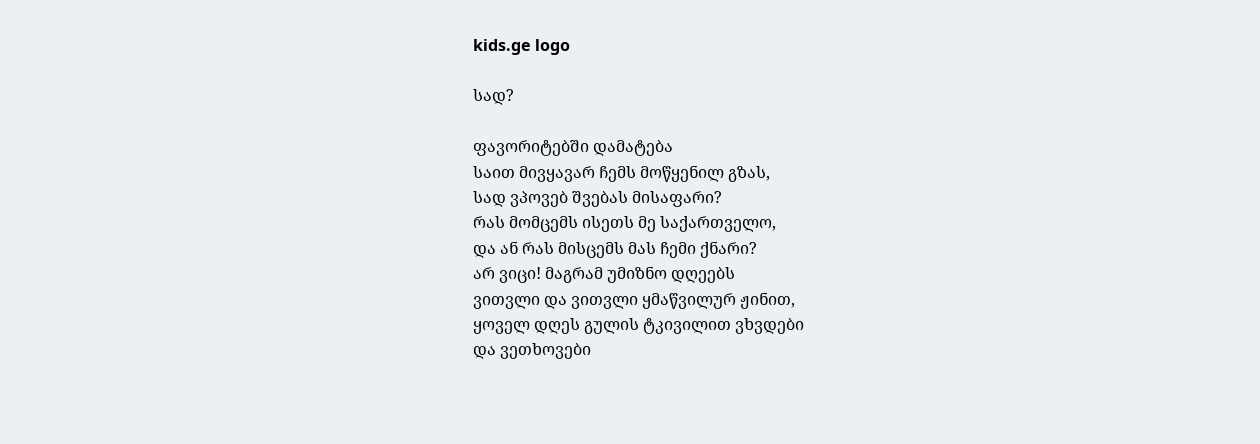kids.ge logo

სად?

ფავორიტებში დამატება
საით მივყავარ ჩემს მოწყენილ გზას,
სად ვპოვებ შვებას მისაფარი?
რას მომცემს ისეთს მე საქართველო,
და ან რას მისცემს მას ჩემი ქნარი?
არ ვიცი! მაგრამ უმიზნო დღეებს
ვითვლი და ვითვლი ყმაწვილურ ჟინით,
ყოველ დღეს გულის ტკივილით ვხვდები
და ვეთხოვები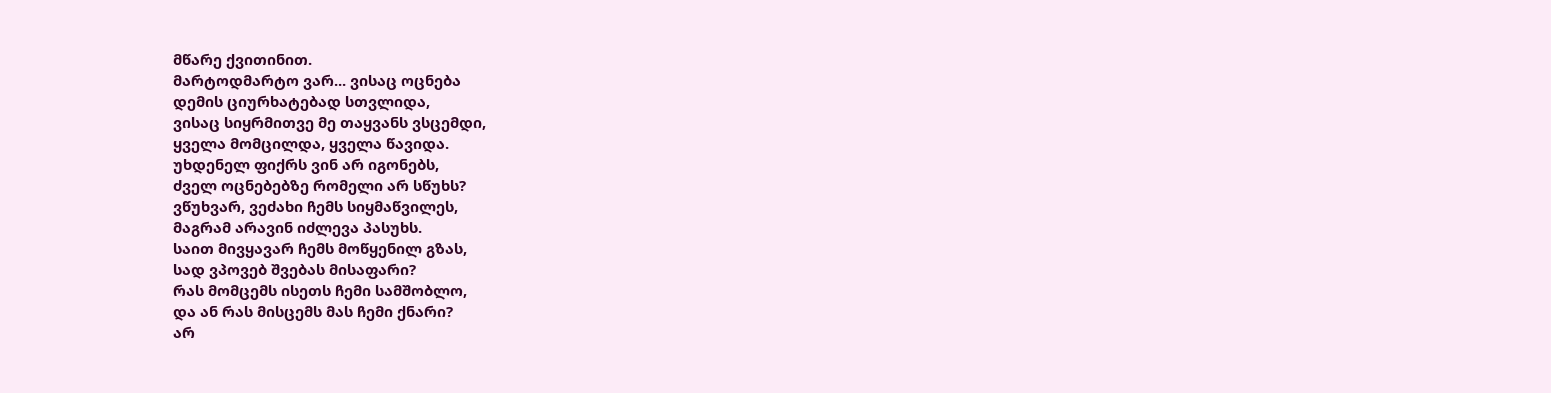მწარე ქვითინით.
მარტოდმარტო ვარ... ვისაც ოცნება
დემის ციურხატებად სთვლიდა,
ვისაც სიყრმითვე მე თაყვანს ვსცემდი,
ყველა მომცილდა, ყველა წავიდა.
უხდენელ ფიქრს ვინ არ იგონებს,
ძველ ოცნებებზე რომელი არ სწუხს?
ვწუხვარ, ვეძახი ჩემს სიყმაწვილეს,
მაგრამ არავინ იძლევა პასუხს.
საით მივყავარ ჩემს მოწყენილ გზას,
სად ვპოვებ შვებას მისაფარი?
რას მომცემს ისეთს ჩემი სამშობლო,
და ან რას მისცემს მას ჩემი ქნარი?
არ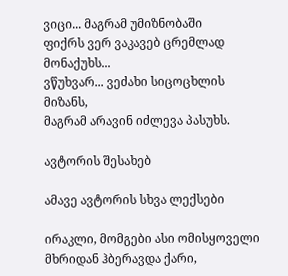ვიცი... მაგრამ უმიზნობაში
ფიქრს ვერ ვაკავებ ცრემლად მონაქუხს...
ვწუხვარ... ვეძახი სიცოცხლის მიზანს,
მაგრამ არავინ იძლევა პასუხს.

ავტორის შესახებ

ამავე ავტორის სხვა ლექსები

ირაკლი, მომგები ასი ომისყოველი მხრიდან ჰბერავდა ქარი,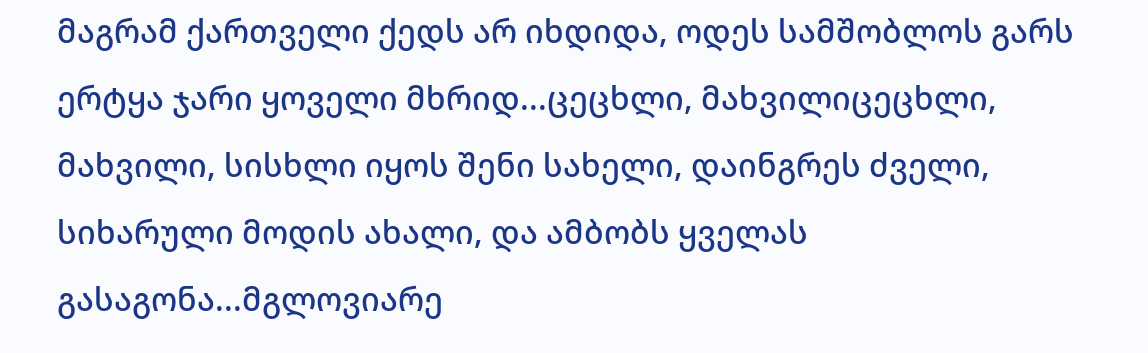მაგრამ ქართველი ქედს არ იხდიდა, ოდეს სამშობლოს გარს ერტყა ჯარი ყოველი მხრიდ...ცეცხლი, მახვილიცეცხლი, მახვილი, სისხლი იყოს შენი სახელი, დაინგრეს ძველი, სიხარული მოდის ახალი, და ამბობს ყველას გასაგონა...მგლოვიარე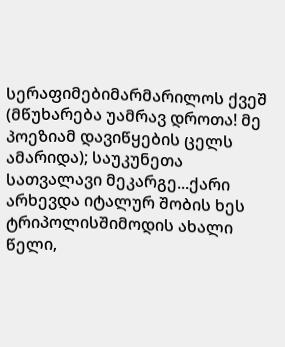სერაფიმებიმარმარილოს ქვეშ (მწუხარება უამრავ დროთა! მე პოეზიამ დავიწყების ცელს ამარიდა); საუკუნეთა სათვალავი მეკარგე...ქარი არხევდა იტალურ შობის ხეს ტრიპოლისშიმოდის ახალი წელი,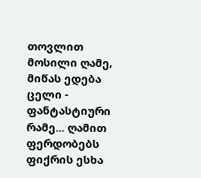თოვლით მოსილი ღამე, მიწას ედება ცელი - ფანტასტიური რამე... ღამით ფერდობებს ფიქრის ესხა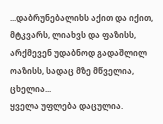...დაბრუნებალიხს აქით და იქით, მტკვარს, ლიახვს და ფაზისს, არქმევენ უდაბნოდ გადაშლილ ოაზისს, სადაც მზე მწველია, ცხელია...
ყველა უფლება დაცულია.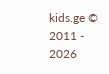kids.ge © 2011 - 2026